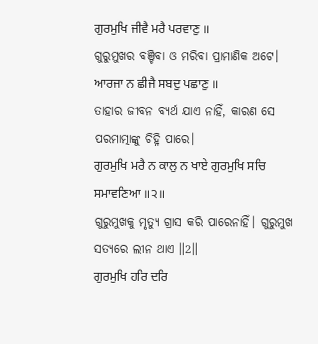ਗੁਰਮੁਖਿ ਜੀਵੈ ਮਰੈ ਪਰਵਾਣੁ ॥
ଗୁରୁମୁଖର ବଞ୍ଚିବା ଓ ମରିବା ପ୍ରାମାଣିକ ଅଟେ।
ਆਰਜਾ ਨ ਛੀਜੈ ਸਬਦੁ ਪਛਾਣੁ ॥
ତାହାର ଜୀବନ ବ୍ୟର୍ଥ ଯାଏ ନାହିଁ, କାରଣ ସେ ପରମାତ୍ମାଙ୍କୁ ଚିହ୍ନି ପାରେ।
ਗੁਰਮੁਖਿ ਮਰੈ ਨ ਕਾਲੁ ਨ ਖਾਏ ਗੁਰਮੁਖਿ ਸਚਿ ਸਮਾਵਣਿਆ ॥੨॥
ଗୁରୁମୁଖକୁ ମୃତ୍ୟୁ ଗ୍ରାସ କରି ପାରେନାହିଁ। ଗୁରୁମୁଖ ସତ୍ୟରେ ଲୀନ ଥାଏ ॥2॥
ਗੁਰਮੁਖਿ ਹਰਿ ਦਰਿ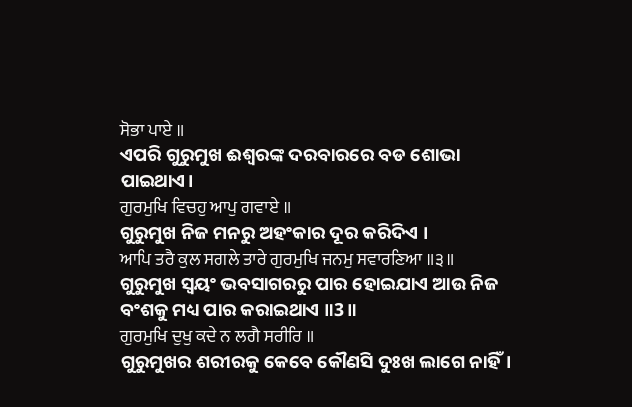ਸੋਭਾ ਪਾਏ ॥
ଏପରି ଗୁରୁମୁଖ ଈଶ୍ଵରଙ୍କ ଦରବାରରେ ବଡ ଶୋଭା ପାଇଥାଏ।
ਗੁਰਮੁਖਿ ਵਿਚਹੁ ਆਪੁ ਗਵਾਏ ॥
ଗୁରୁମୁଖ ନିଜ ମନରୁ ଅହଂକାର ଦୂର କରିଦିଏ ।
ਆਪਿ ਤਰੈ ਕੁਲ ਸਗਲੇ ਤਾਰੇ ਗੁਰਮੁਖਿ ਜਨਮੁ ਸਵਾਰਣਿਆ ॥੩॥
ଗୁରୁମୁଖ ସ୍ଵୟଂ ଭବସାଗରରୁ ପାର ହୋଇଯାଏ ଆଉ ନିଜ ବଂଶକୁ ମଧ୍ୟ ପାର କରାଇଥାଏ ॥3॥
ਗੁਰਮੁਖਿ ਦੁਖੁ ਕਦੇ ਨ ਲਗੈ ਸਰੀਰਿ ॥
ଗୁରୁମୁଖର ଶରୀରକୁ କେବେ କୌଣସି ଦୁଃଖ ଲାଗେ ନାହିଁ।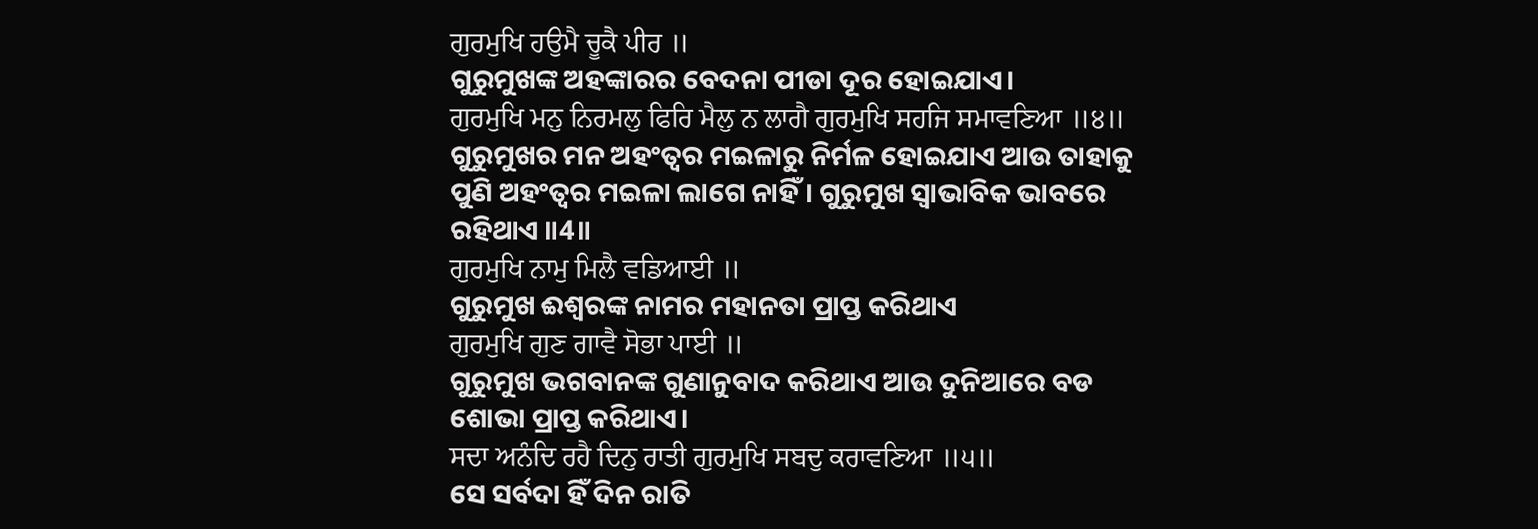ਗੁਰਮੁਖਿ ਹਉਮੈ ਚੂਕੈ ਪੀਰ ॥
ଗୁରୁମୁଖଙ୍କ ଅହଙ୍କାରର ବେଦନା ପୀଡା ଦୂର ହୋଇଯାଏ।
ਗੁਰਮੁਖਿ ਮਨੁ ਨਿਰਮਲੁ ਫਿਰਿ ਮੈਲੁ ਨ ਲਾਗੈ ਗੁਰਮੁਖਿ ਸਹਜਿ ਸਮਾਵਣਿਆ ॥੪॥
ଗୁରୁମୁଖର ମନ ଅହଂତ୍ଵର ମଇଳାରୁ ନିର୍ମଳ ହୋଇଯାଏ ଆଉ ତାହାକୁ ପୁଣି ଅହଂତ୍ଵର ମଇଳା ଲାଗେ ନାହିଁ। ଗୁରୁମୁଖ ସ୍ଵାଭାବିକ ଭାବରେ ରହିଥାଏ ॥4॥
ਗੁਰਮੁਖਿ ਨਾਮੁ ਮਿਲੈ ਵਡਿਆਈ ॥
ଗୁରୁମୁଖ ଈଶ୍ଵରଙ୍କ ନାମର ମହାନତା ପ୍ରାପ୍ତ କରିଥାଏ
ਗੁਰਮੁਖਿ ਗੁਣ ਗਾਵੈ ਸੋਭਾ ਪਾਈ ॥
ଗୁରୁମୁଖ ଭଗବାନଙ୍କ ଗୁଣାନୁବାଦ କରିଥାଏ ଆଉ ଦୁନିଆରେ ବଡ ଶୋଭା ପ୍ରାପ୍ତ କରିଥାଏ।
ਸਦਾ ਅਨੰਦਿ ਰਹੈ ਦਿਨੁ ਰਾਤੀ ਗੁਰਮੁਖਿ ਸਬਦੁ ਕਰਾਵਣਿਆ ॥੫॥
ସେ ସର୍ବଦା ହିଁ ଦିନ ରାତି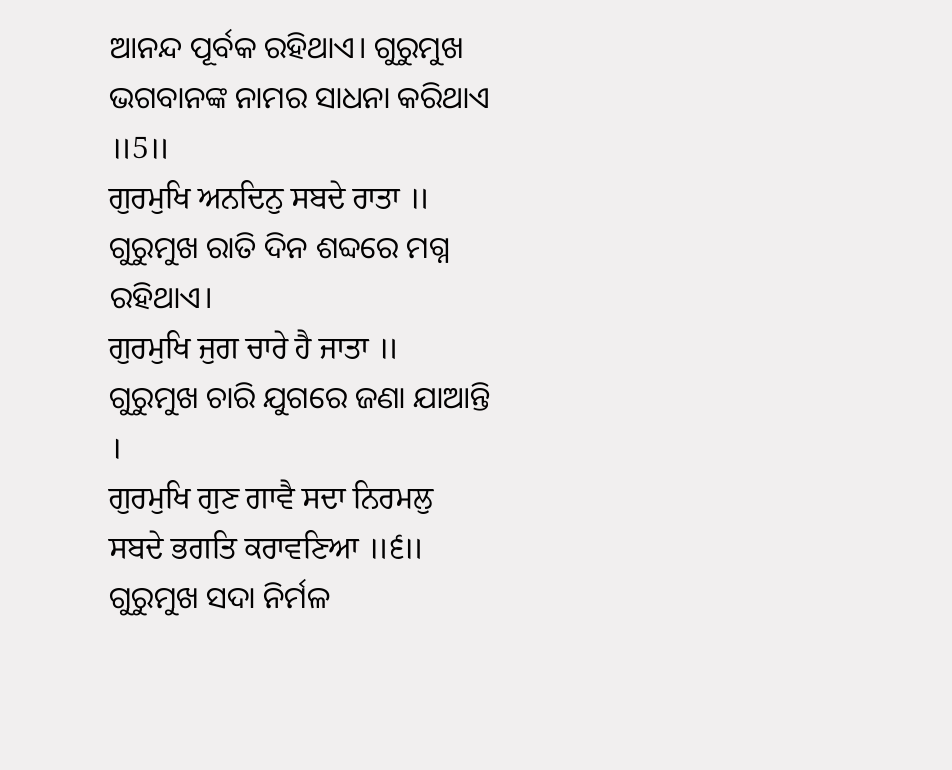ଆନନ୍ଦ ପୂର୍ବକ ରହିଥାଏ। ଗୁରୁମୁଖ ଭଗବାନଙ୍କ ନାମର ସାଧନା କରିଥାଏ ॥5॥
ਗੁਰਮੁਖਿ ਅਨਦਿਨੁ ਸਬਦੇ ਰਾਤਾ ॥
ଗୁରୁମୁଖ ରାତି ଦିନ ଶବ୍ଦରେ ମଗ୍ନ ରହିଥାଏ।
ਗੁਰਮੁਖਿ ਜੁਗ ਚਾਰੇ ਹੈ ਜਾਤਾ ॥
ଗୁରୁମୁଖ ଚାରି ଯୁଗରେ ଜଣା ଯାଆନ୍ତି ।
ਗੁਰਮੁਖਿ ਗੁਣ ਗਾਵੈ ਸਦਾ ਨਿਰਮਲੁ ਸਬਦੇ ਭਗਤਿ ਕਰਾਵਣਿਆ ॥੬॥
ଗୁରୁମୁଖ ସଦା ନିର୍ମଳ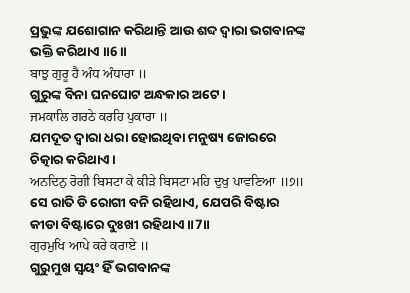ପ୍ରଭୁଙ୍କ ଯଶୋଗାନ କରିଥାନ୍ତି ଆଉ ଶବ୍ଦ ଦ୍ଵାରା ଭଗବାନଙ୍କ ଭକ୍ତି କରିଥାଏ ॥6॥
ਬਾਝੁ ਗੁਰੂ ਹੈ ਅੰਧ ਅੰਧਾਰਾ ॥
ଗୁରୁଙ୍କ ବିନା ଘନଘୋଟ ଅନ୍ଧକାର ଅଟେ।
ਜਮਕਾਲਿ ਗਰਠੇ ਕਰਹਿ ਪੁਕਾਰਾ ॥
ଯମଦୂତ ଦ୍ଵାରା ଧରା ହୋଇଥିବା ମନୁଷ୍ୟ ଜୋରରେ ଚିତ୍କାର କରିଥାଏ।
ਅਨਦਿਨੁ ਰੋਗੀ ਬਿਸਟਾ ਕੇ ਕੀੜੇ ਬਿਸਟਾ ਮਹਿ ਦੁਖੁ ਪਾਵਣਿਆ ॥੭॥
ସେ ରାତି ଡି ରୋଗୀ ବନି ରହିଥାଏ, ଯେପରି ବିଷ୍ଟାର କୀଡା ବିଷ୍ଟାରେ ଦୁଃଖୀ ରହିଥାଏ ॥7॥
ਗੁਰਮੁਖਿ ਆਪੇ ਕਰੇ ਕਰਾਏ ॥
ଗୁରୁମୁଖ ସ୍ଵୟଂ ହିଁ ଭଗବାନଙ୍କ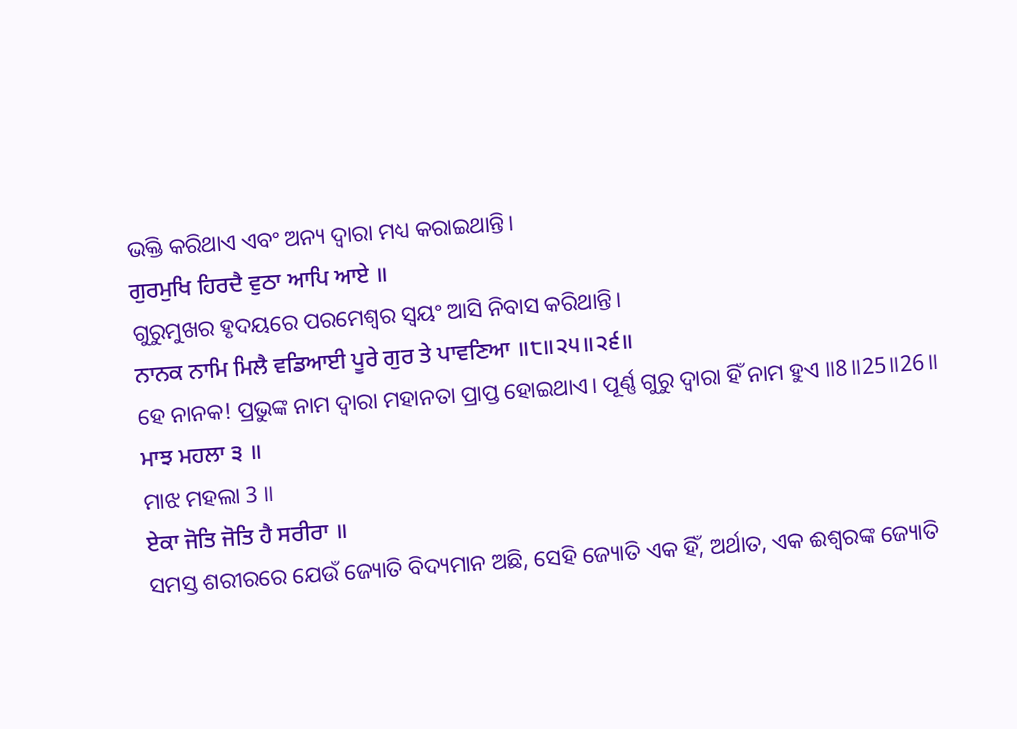ଭକ୍ତି କରିଥାଏ ଏବଂ ଅନ୍ୟ ଦ୍ଵାରା ମଧ୍ୟ କରାଇଥାନ୍ତି।
ਗੁਰਮੁਖਿ ਹਿਰਦੈ ਵੁਠਾ ਆਪਿ ਆਏ ॥
ଗୁରୁମୁଖର ହୃଦୟରେ ପରମେଶ୍ଵର ସ୍ଵୟଂ ଆସି ନିବାସ କରିଥାନ୍ତି।
ਨਾਨਕ ਨਾਮਿ ਮਿਲੈ ਵਡਿਆਈ ਪੂਰੇ ਗੁਰ ਤੇ ਪਾਵਣਿਆ ॥੮॥੨੫॥੨੬॥
ହେ ନାନକ! ପ୍ରଭୁଙ୍କ ନାମ ଦ୍ଵାରା ମହାନତା ପ୍ରାପ୍ତ ହୋଇଥାଏ। ପୂର୍ଣ୍ଣ ଗୁରୁ ଦ୍ଵାରା ହିଁ ନାମ ହୁଏ ॥8॥25॥26॥
ਮਾਝ ਮਹਲਾ ੩ ॥
ମାଝ ମହଲା 3 ॥
ਏਕਾ ਜੋਤਿ ਜੋਤਿ ਹੈ ਸਰੀਰਾ ॥
ସମସ୍ତ ଶରୀରରେ ଯେଉଁ ଜ୍ୟୋତି ବିଦ୍ୟମାନ ଅଛି, ସେହି ଜ୍ୟୋତି ଏକ ହିଁ, ଅର୍ଥାତ, ଏକ ଈଶ୍ଵରଙ୍କ ଜ୍ୟୋତି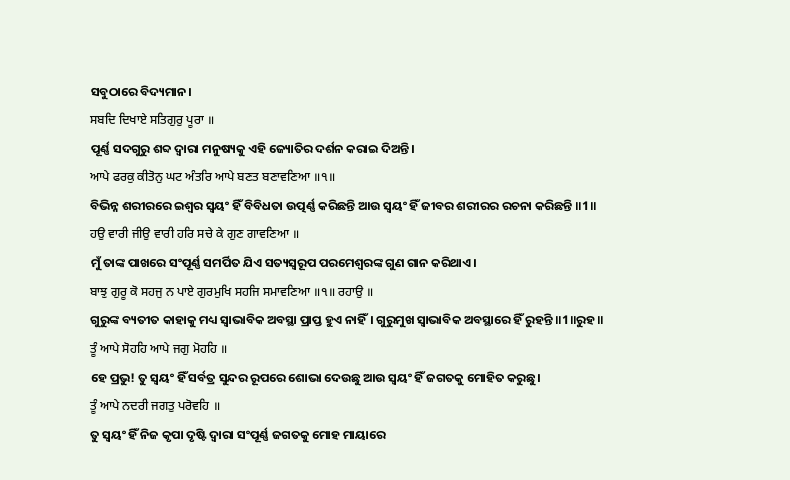ସବୁଠାରେ ବିଦ୍ୟମାନ।
ਸਬਦਿ ਦਿਖਾਏ ਸਤਿਗੁਰੁ ਪੂਰਾ ॥
ପୂର୍ଣ୍ଣ ସଦଗୁରୁ ଶବ୍ଦ ଦ୍ଵାରା ମନୁଷ୍ୟକୁ ଏହି ଜ୍ୟୋତିର ଦର୍ଶନ କରାଇ ଦିଅନ୍ତି।
ਆਪੇ ਫਰਕੁ ਕੀਤੋਨੁ ਘਟ ਅੰਤਰਿ ਆਪੇ ਬਣਤ ਬਣਾਵਣਿਆ ॥੧॥
ବିଭିନ୍ନ ଶରୀରରେ ଇଶ୍ଵର ସ୍ଵୟଂ ହିଁ ବିବିଧତା ଉତ୍ପର୍ଣ୍ଣ କରିଛନ୍ତି ଆଉ ସ୍ଵୟଂ ହିଁ ଜୀବର ଶରୀରର ରଚନା କରିଛନ୍ତି ॥1॥
ਹਉ ਵਾਰੀ ਜੀਉ ਵਾਰੀ ਹਰਿ ਸਚੇ ਕੇ ਗੁਣ ਗਾਵਣਿਆ ॥
ମୁଁ ତାଙ୍କ ପାଖରେ ସଂପୂର୍ଣ୍ଣ ସମର୍ପିତ ଯିଏ ସତ୍ୟସ୍ଵରୂପ ପରମେଶ୍ଵରଙ୍କ ଗୁଣ ଗାନ କରିଥାଏ।
ਬਾਝੁ ਗੁਰੂ ਕੋ ਸਹਜੁ ਨ ਪਾਏ ਗੁਰਮੁਖਿ ਸਹਜਿ ਸਮਾਵਣਿਆ ॥੧॥ ਰਹਾਉ ॥
ଗୁରୁଙ୍କ ବ୍ୟତୀତ କାହାକୁ ମଧ୍ୟ ସ୍ଵାଭାବିକ ଅବସ୍ଥା ପ୍ରାପ୍ତ ହୁଏ ନାହିଁ। ଗୁରୁମୁଖ ସ୍ଵାଭାବିକ ଅବସ୍ଥାରେ ହିଁ ରୁହନ୍ତି ॥1॥ରୁହ॥
ਤੂੰ ਆਪੇ ਸੋਹਹਿ ਆਪੇ ਜਗੁ ਮੋਹਹਿ ॥
ହେ ପ୍ରଭୁ! ତୁ ସ୍ଵୟଂ ହିଁ ସର୍ବତ୍ର ସୁନ୍ଦର ରୂପରେ ଶୋଭା ଦେଉଛୁ ଆଉ ସ୍ଵୟଂ ହିଁ ଜଗତକୁ ମୋହିତ କରୁଛୁ।
ਤੂੰ ਆਪੇ ਨਦਰੀ ਜਗਤੁ ਪਰੋਵਹਿ ॥
ତୁ ସ୍ଵୟଂ ହିଁ ନିଜ କୃପା ଦୃଷ୍ଟି ଦ୍ଵାରା ସଂପୂର୍ଣ୍ଣ ଜଗତକୁ ମୋହ ମାୟାରେ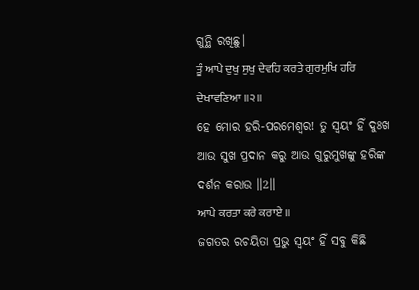ଗୁନ୍ଥି ରଖିଛୁ।
ਤੂੰ ਆਪੇ ਦੁਖੁ ਸੁਖੁ ਦੇਵਹਿ ਕਰਤੇ ਗੁਰਮੁਖਿ ਹਰਿ ਦੇਖਾਵਣਿਆ ॥੨॥
ହେ ମୋର ହରି-ପରମେଶ୍ଵର! ତୁ ସ୍ଵୟଂ ହିଁ ଦୁଃଖ ଆଉ ସୁଖ ପ୍ରଦାନ କରୁ ଆଉ ଗୁରୁମୁଖଙ୍କୁ ହରିଙ୍କ ଦର୍ଶନ କରାଉ ॥2॥
ਆਪੇ ਕਰਤਾ ਕਰੇ ਕਰਾਏ ॥
ଜଗତର ରଚୟିତା ପ୍ରଭୁ ସ୍ଵୟଂ ହିଁ ସବୁ କିଛି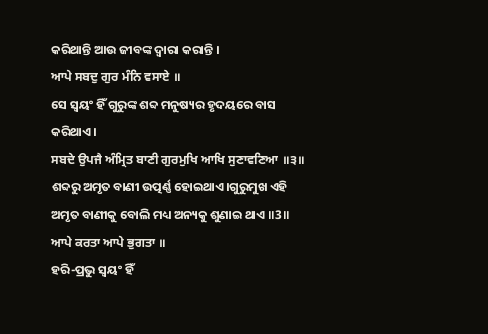କରିଥାନ୍ତି ଆଉ ଜୀବଙ୍କ ଦ୍ଵାରା କରାନ୍ତି ।
ਆਪੇ ਸਬਦੁ ਗੁਰ ਮੰਨਿ ਵਸਾਏ ॥
ସେ ସ୍ଵୟଂ ହିଁ ଗୁରୁଙ୍କ ଶବ୍ଦ ମନୁଷ୍ୟର ହୃଦୟରେ ବାସ କରିଥାଏ।
ਸਬਦੇ ਉਪਜੈ ਅੰਮ੍ਰਿਤ ਬਾਣੀ ਗੁਰਮੁਖਿ ਆਖਿ ਸੁਣਾਵਣਿਆ ॥੩॥
ଶବ୍ଦରୁ ଅମୃତ ବାଣୀ ଉତ୍ପର୍ଣ୍ଣ ହୋଇଥାଏ।ଗୁରୁମୁଖ ଏହି ଅମୃତ ବାଣୀକୁ ବୋଲି ମଧ୍ୟ ଅନ୍ୟକୁ ଶୁଣାଇ ଥାଏ ॥3॥
ਆਪੇ ਕਰਤਾ ਆਪੇ ਭੁਗਤਾ ॥
ହରି-ପ୍ରଭୁ ସ୍ଵୟଂ ହିଁ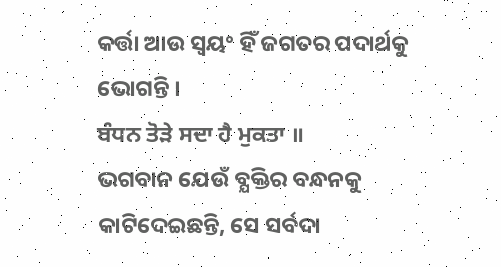କର୍ତ୍ତା ଆଉ ସ୍ଵୟଂ ହିଁ ଜଗତର ପଦାର୍ଥକୁ ଭୋଗନ୍ତି ।
ਬੰਧਨ ਤੋੜੇ ਸਦਾ ਹੈ ਮੁਕਤਾ ॥
ଭଗବାନ ଯେଉଁ ବ୍ଯକ୍ତିର ବନ୍ଧନକୁ କାଟିଦେଇଛନ୍ତି, ସେ ସର୍ବଦା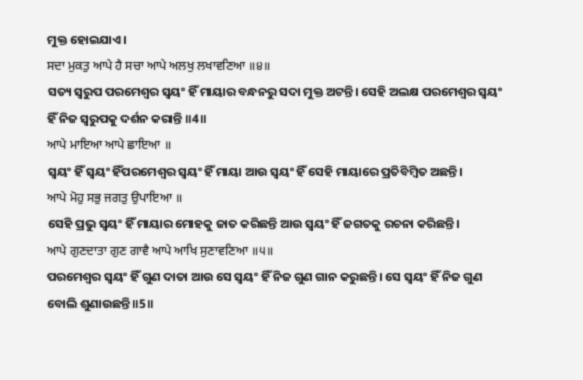ମୁକ୍ତ ହୋଇଯାଏ।
ਸਦਾ ਮੁਕਤੁ ਆਪੇ ਹੈ ਸਚਾ ਆਪੇ ਅਲਖੁ ਲਖਾਵਣਿਆ ॥੪॥
ସତ୍ୟ ସ୍ଵରୁପ ପରମେଶ୍ଵର ସ୍ଵୟଂ ହିଁ ମାୟାର ବନ୍ଧନରୁ ସଦା ମୁକ୍ତ ଅଟନ୍ତି। ସେହି ଅଲକ୍ଷ ପରମେଶ୍ଵର ସ୍ଵୟଂ ହିଁ ନିଜ ସ୍ଵରୁପକୁ ଦର୍ଶନ କରାନ୍ତି ॥4॥
ਆਪੇ ਮਾਇਆ ਆਪੇ ਛਾਇਆ ॥
ସ୍ଵୟଂ ହିଁ ସ୍ଵୟଂ ହିଁପରମେଶ୍ଵର ସ୍ଵୟଂ ହିଁ ମାୟା ଆଉ ସ୍ଵୟଂ ହିଁ ସେହି ମାୟାରେ ପ୍ରତିବିମ୍ବିତ ଅଛନ୍ତି।
ਆਪੇ ਮੋਹੁ ਸਭੁ ਜਗਤੁ ਉਪਾਇਆ ॥
ସେହି ପ୍ରଭୁ ସ୍ଵୟଂ ହିଁ ମାୟାର ମୋହକୁ ଜାତ କରିଛନ୍ତି ଆଉ ସ୍ଵୟଂ ହିଁ ଜଗତକୁ ରଚନା କରିଛନ୍ତି।
ਆਪੇ ਗੁਣਦਾਤਾ ਗੁਣ ਗਾਵੈ ਆਪੇ ਆਖਿ ਸੁਣਾਵਣਿਆ ॥੫॥
ପରମେଶ୍ଵର ସ୍ଵୟଂ ହିଁ ଗୁଣ ଦାତା ଆଉ ସେ ସ୍ଵୟଂ ହିଁ ନିଜ ଗୁଣ ଗାନ କରୁଛନ୍ତି। ସେ ସ୍ଵୟଂ ହିଁ ନିଜ ଗୁଣ ବୋଲି ଶୁଣାଉଛନ୍ତି ॥5॥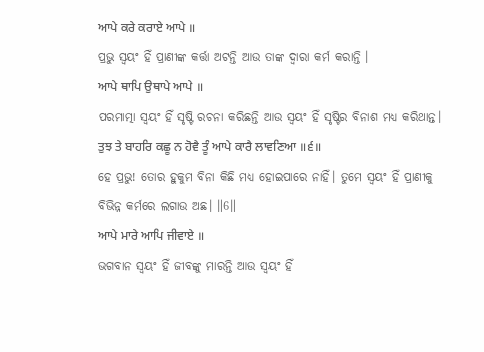ਆਪੇ ਕਰੇ ਕਰਾਏ ਆਪੇ ॥
ପ୍ରଭୁ ସ୍ଵୟଂ ହିଁ ପ୍ରାଣୀଙ୍କ କର୍ତ୍ତା ଅଟନ୍ତି ଆଉ ତାଙ୍କ ଦ୍ଵାରା କର୍ମ କରାନ୍ତି ।
ਆਪੇ ਥਾਪਿ ਉਥਾਪੇ ਆਪੇ ॥
ପରମାତ୍ମା ସ୍ଵୟଂ ହିଁ ସୃଷ୍ଟି ରଚନା କରିଛନ୍ତି ଆଉ ସ୍ଵୟଂ ହିଁ ସୃଷ୍ଟିର ବିନାଶ ମଧ୍ୟ କରିଥାନ୍ତ।
ਤੁਝ ਤੇ ਬਾਹਰਿ ਕਛੂ ਨ ਹੋਵੈ ਤੂੰ ਆਪੇ ਕਾਰੈ ਲਾਵਣਿਆ ॥੬॥
ହେ ପ୍ରଭୁ! ତୋର ହୁକୁମ ବିନା କିଛି ମଧ୍ୟ ହୋଇପାରେ ନାହିଁ। ତୁମେ ସ୍ଵୟଂ ହିଁ ପ୍ରାଣୀକୁ ବିଭିନ୍ନ କର୍ମରେ ଲଗାଉ ଅଛ। ॥6॥
ਆਪੇ ਮਾਰੇ ਆਪਿ ਜੀਵਾਏ ॥
ଭଗବାନ ସ୍ଵୟଂ ହିଁ ଜୀବଙ୍କୁ ମାରନ୍ତି ଆଉ ସ୍ଵୟଂ ହିଁ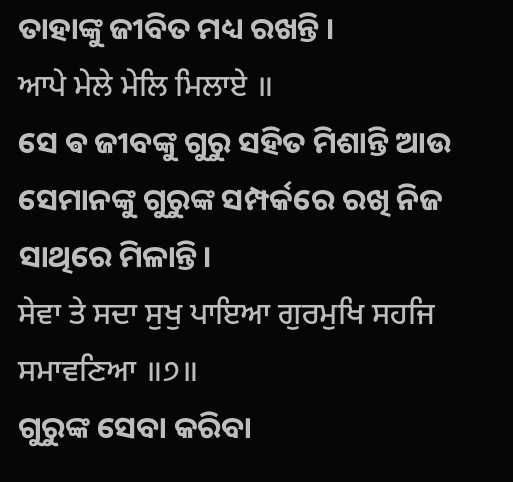ତାହାଙ୍କୁ ଜୀବିତ ମଧ୍ୟ ରଖନ୍ତି ।
ਆਪੇ ਮੇਲੇ ਮੇਲਿ ਮਿਲਾਏ ॥
ସେ ଵ ଜୀବଙ୍କୁ ଗୁରୁ ସହିତ ମିଶାନ୍ତି ଆଉ ସେମାନଙ୍କୁ ଗୁରୁଙ୍କ ସମ୍ପର୍କରେ ରଖି ନିଜ ସାଥିରେ ମିଳାନ୍ତି।
ਸੇਵਾ ਤੇ ਸਦਾ ਸੁਖੁ ਪਾਇਆ ਗੁਰਮੁਖਿ ਸਹਜਿ ਸਮਾਵਣਿਆ ॥੭॥
ଗୁରୁଙ୍କ ସେବା କରିବା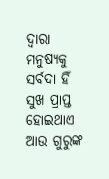ଦ୍ଵାରା ମନୁଷ୍ୟକୁ ସର୍ବଦା ହିଁ ସୁଖ ପ୍ରାପ୍ତ ହୋଇଥାଏ ଆଉ ଗୁରୁଙ୍କ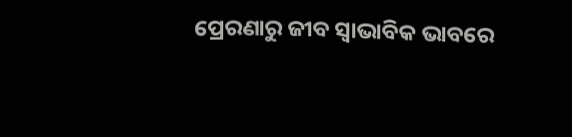ପ୍ରେରଣାରୁ ଜୀବ ସ୍ଵାଭାବିକ ଭାବରେ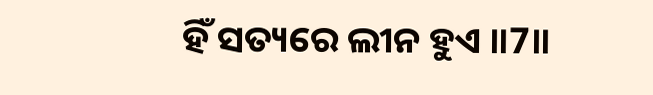ହିଁ ସତ୍ୟରେ ଲୀନ ହୁଏ ॥7॥